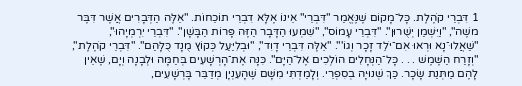1 דִּבְרֵי קֹהֶלֶת. כָּל־מָקוֹם שֶׁנֶּאֱמַר "דִּבְרֵי" אֵינוֹ אֶלָּא דִבְרֵי תוֹכֵחוֹת. "אֵלֶּה הַדְּבָרִים אֲשֶׁר דִּבֶּר משֶׁה", "וַיִּשְׁמַן יְשֻׁרוּן". "דִּבְרֵי עָמוֹס", "שִׁמְעוּ הַדָּבָר הַזֶּה פָּרוֹת הַבָּשָׁן". "דִּבְרֵי יִרְמְיָהוּ", "שַׁאֲלוּ־נָא וּרְאוּ אִם־יֹלֵד זָכָר וְגוֹ'". "אֵלֶּה דִּבְרֵי דָוִד", "וּבְלִיַּעַל כְּקוֹץ מֻנָד כֻּלָּהַם". "דִּבְרֵי קֹהֶלֶת", "וְזָרַח הַשֶּׁמֶשׁ . . . כָּל־הַנְּחָלִים הוֹלְכִים אֶל־הַיָּם". כִּנָּה אֶת־הָרְשָׁעִים בְּחַמָּה וּלְבָנָה וְיָם, שֶׁאֵין לָהֶם מַתְּנַת שָׂכָר. כַּךְ שְׁנוּיָה בְסִפְרֵי. וְלָמַדְתִּי מִשָּׁם שֶׁהָעִנְיָן מְדַבֵּר בָּרְשָׁעִים,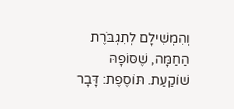וְהִמְשִׁילָם לְתִגְבֹּרֶת הַחַמָּה, שֶׁסּוֹפָהּ שׁוֹקַעַת. תּוֹסֶפֶת: דָּבָר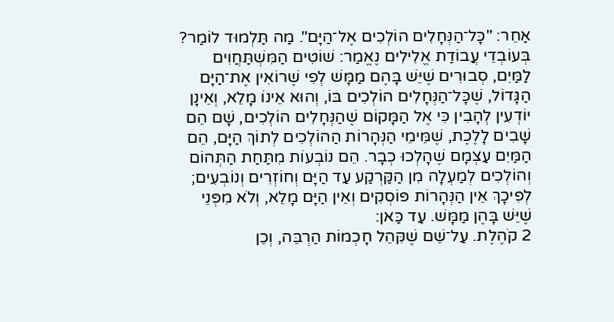אַחֵר: "כָּל־הַנְּחָלִים הוֹלְכִים אֶל־הַיָּם". מַה תַּלְמוּד לוֹמַר? בְּעוֹבְדֵי עֲבוֹדַת אֱלִילִים נֶאֱמַר: שׁוֹטִים הַמִּשְׁתַּחֲוִים לַמַּיִם, סְבוּרִים שֶׁיֵּשׁ בָּהֶם מַמָּשׁ לְפִי שֶׁרוֹאִין אֶת־הַיָּם הַגָּדוֹל, שֶׁכָּל־הַנְּחָלִים הוֹלְכִים בּוֹ, וְהוּא אֵינוֹ מָלֵא, וְאֵינָן יוֹדְעִין לְהָבִין כִּי אֶל הַמָּקוֹם שֶׁהַנְּחָלִים הוֹלְכִים, שָׁם הֵם שָׁבִים לָלֶכֶת, שֶׁמֵּימֵי הַנְּהָרוֹת הַהוֹלְכִים לְתוֹךְ הַיָּם, הֵם הַמַּיִם עַצְמָם שֶׁהָלְכוּ כְבָר. הֵם נוֹבְעוֹת מִתַּחַת הַתְּהוֹם וְהוֹלְכִים לְמַעְלָה מִן הַקַּרְקַע עַד הַיָּם וְחוֹזְרִים וְנוֹבְעִים; לְפִיכָךְ אֵין הַנְּהָרוֹת פּוֹסְקִים וְאֵין הַיָּם מָלֵא, וְלֹא מִפְּנֵי שֶׁיֵּשׁ בָּהֶן מַמָּשׁ. עַד כַּאן:
2 קֹהֶלֶת. עַל־שֵׁם שֶׁקִּהֵל חָכְמוֹת הַרְבֵּה, וְכֵן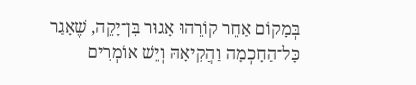בְּמָקוֹם אַחֵר קוֹרֵהוּ אָגוּר בִּן־יָקֵה, שֶׁאָגַר כָּל־הַחָכְמָה וַהֲקִיאָהּ וְיֵשׁ אוֹמְרִים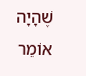שֶׁהָיָה אוֹמֵר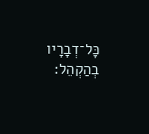כָּל־דְבָרָיו בְהַקְהֵל: